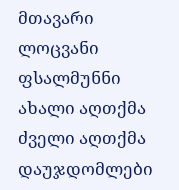მთავარი ლოცვანი ფსალმუნნი ახალი აღთქმა ძველი აღთქმა დაუჯდომლები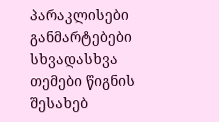პარაკლისები განმარტებები სხვადასხვა თემები წიგნის შესახებ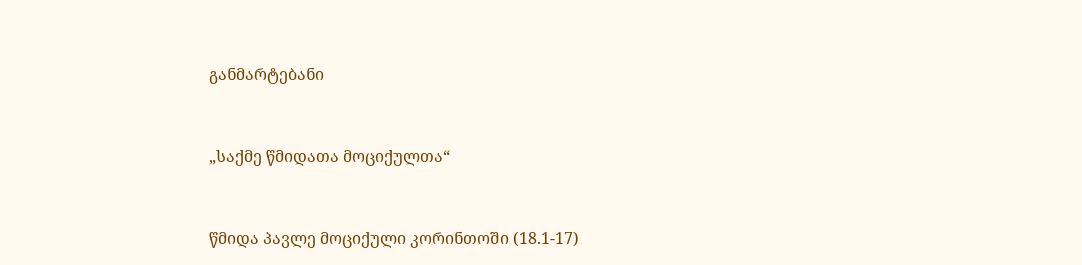განმარტებანი



„საქმე წმიდათა მოციქულთა“



წმიდა პავლე მოციქული კორინთოში (18.1-17)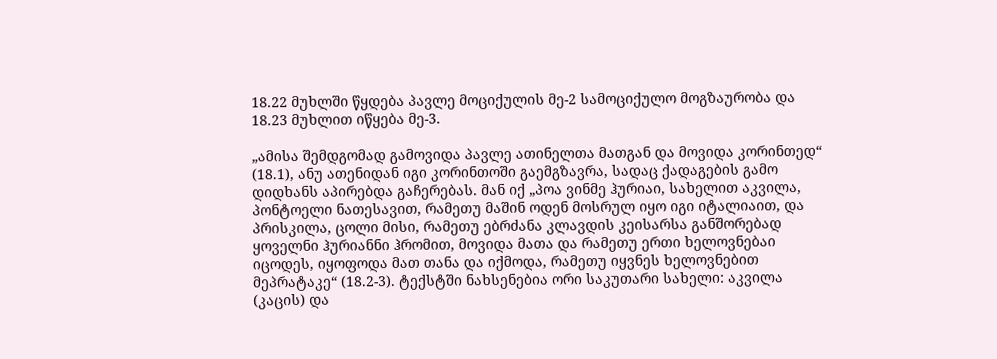18.22 მუხლში წყდება პავლე მოციქულის მე-2 სამოციქულო მოგზაურობა და 18.23 მუხლით იწყება მე-3.

„ამისა შემდგომად გამოვიდა პავლე ათინელთა მათგან და მოვიდა კორინთედ“ (18.1), ანუ ათენიდან იგი კორინთოში გაემგზავრა, სადაც ქადაგების გამო დიდხანს აპირებდა გაჩერებას. მან იქ „პოა ვინმე ჰურიაი, სახელით აკვილა, პონტოელი ნათესავით, რამეთუ მაშინ ოდენ მოსრულ იყო იგი იტალიაით, და პრისკილა, ცოლი მისი, რამეთუ ებრძანა კლავდის კეისარსა განშორებად ყოველნი ჰურიანნი ჰრომით, მოვიდა მათა და რამეთუ ერთი ხელოვნებაი იცოდეს, იყოფოდა მათ თანა და იქმოდა, რამეთუ იყვნეს ხელოვნებით მეპრატაკე“ (18.2-3). ტექსტში ნახსენებია ორი საკუთარი სახელი: აკვილა (კაცის) და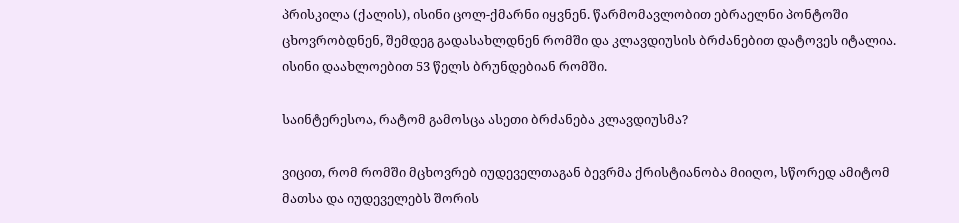პრისკილა (ქალის), ისინი ცოლ-ქმარნი იყვნენ. წარმომავლობით ებრაელნი პონტოში ცხოვრობდნენ, შემდეგ გადასახლდნენ რომში და კლავდიუსის ბრძანებით დატოვეს იტალია. ისინი დაახლოებით 53 წელს ბრუნდებიან რომში.

საინტერესოა, რატომ გამოსცა ასეთი ბრძანება კლავდიუსმა?

ვიცით, რომ რომში მცხოვრებ იუდეველთაგან ბევრმა ქრისტიანობა მიიღო, სწორედ ამიტომ მათსა და იუდეველებს შორის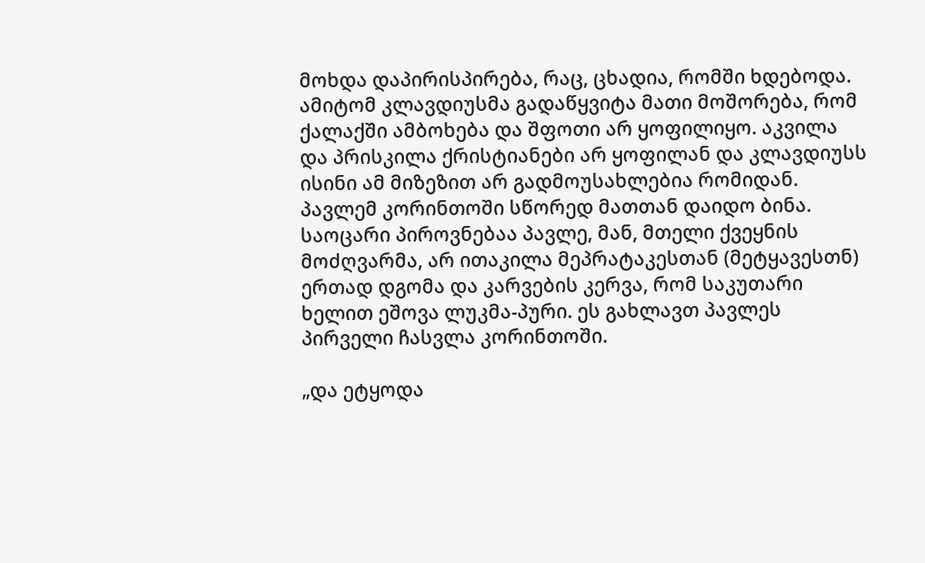მოხდა დაპირისპირება, რაც, ცხადია, რომში ხდებოდა. ამიტომ კლავდიუსმა გადაწყვიტა მათი მოშორება, რომ ქალაქში ამბოხება და შფოთი არ ყოფილიყო. აკვილა და პრისკილა ქრისტიანები არ ყოფილან და კლავდიუსს ისინი ამ მიზეზით არ გადმოუსახლებია რომიდან. პავლემ კორინთოში სწორედ მათთან დაიდო ბინა. საოცარი პიროვნებაა პავლე, მან, მთელი ქვეყნის მოძღვარმა, არ ითაკილა მეპრატაკესთან (მეტყავესთნ) ერთად დგომა და კარვების კერვა, რომ საკუთარი ხელით ეშოვა ლუკმა-პური. ეს გახლავთ პავლეს პირველი ჩასვლა კორინთოში.

„და ეტყოდა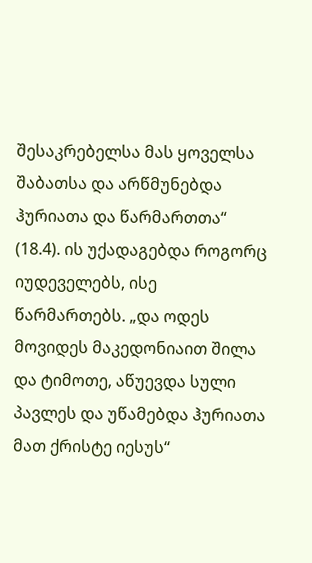შესაკრებელსა მას ყოველსა შაბათსა და არწმუნებდა ჰურიათა და წარმართთა“ (18.4). ის უქადაგებდა როგორც იუდეველებს, ისე წარმართებს. „და ოდეს მოვიდეს მაკედონიაით შილა და ტიმოთე, აწუევდა სული პავლეს და უწამებდა ჰურიათა მათ ქრისტე იესუს“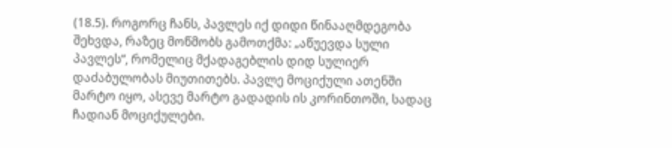(18.5). როგორც ჩანს, პავლეს იქ დიდი წინააღმდეგობა შეხვდა, რაზეც მოწმობს გამოთქმა: „აწუევდა სული პავლეს“, რომელიც მქადაგებლის დიდ სულიერ დაძაბულობას მიუთითებს. პავლე მოციქული ათენში მარტო იყო, ასევე მარტო გადადის ის კორინთოში, სადაც ჩადიან მოციქულები.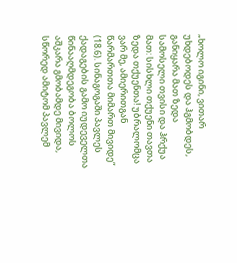„ხოლო იგინი, ვითარ უხდებოდეს და ჰგმობდეს, განიყარა მათ ზედა სამოსელი თვისი და ჰრქუა მათ: სისხლი თქუენი თავთა ზედა თქუენთა! უბრალომცა ვარ მე, ამიერითგან წარმართთა მიმართ მივიდე“ (18.6). სინაგოგაში პავლეს ქადაგების გამო იუდეველთა წინააღმდეგობა ბოლოს აშკარა გმობამდე მივიდა, სწორედ ამიტომ პავლემ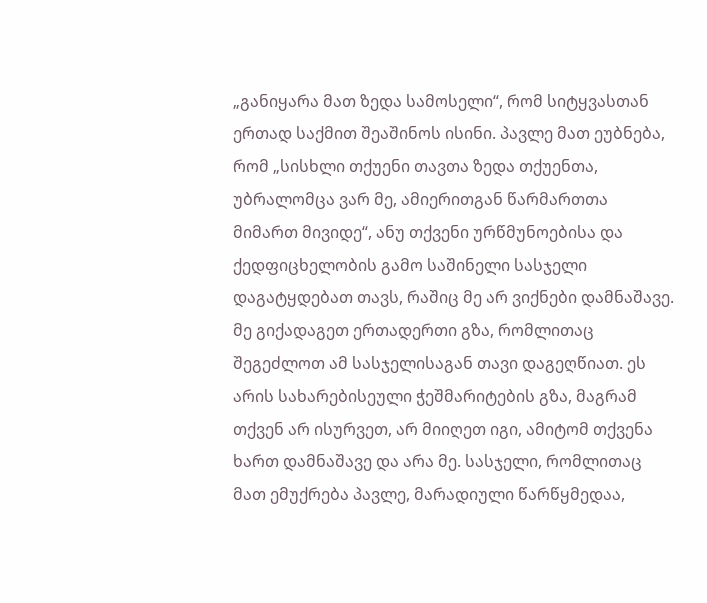„განიყარა მათ ზედა სამოსელი“, რომ სიტყვასთან ერთად საქმით შეაშინოს ისინი. პავლე მათ ეუბნება, რომ „სისხლი თქუენი თავთა ზედა თქუენთა, უბრალომცა ვარ მე, ამიერითგან წარმართთა მიმართ მივიდე“, ანუ თქვენი ურწმუნოებისა და ქედფიცხელობის გამო საშინელი სასჯელი დაგატყდებათ თავს, რაშიც მე არ ვიქნები დამნაშავე. მე გიქადაგეთ ერთადერთი გზა, რომლითაც შეგეძლოთ ამ სასჯელისაგან თავი დაგეღწიათ. ეს არის სახარებისეული ჭეშმარიტების გზა, მაგრამ თქვენ არ ისურვეთ, არ მიიღეთ იგი, ამიტომ თქვენა ხართ დამნაშავე და არა მე. სასჯელი, რომლითაც მათ ემუქრება პავლე, მარადიული წარწყმედაა,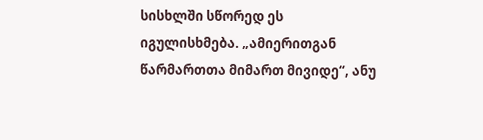სისხლში სწორედ ეს იგულისხმება. „ამიერითგან წარმართთა მიმართ მივიდე“, ანუ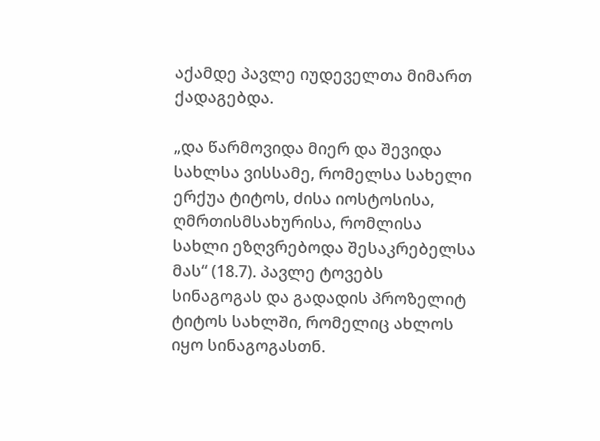აქამდე პავლე იუდეველთა მიმართ ქადაგებდა.

„და წარმოვიდა მიერ და შევიდა სახლსა ვისსამე, რომელსა სახელი ერქუა ტიტოს, ძისა იოსტოსისა, ღმრთისმსახურისა, რომლისა სახლი ეზღვრებოდა შესაკრებელსა მას“ (18.7). პავლე ტოვებს სინაგოგას და გადადის პროზელიტ ტიტოს სახლში, რომელიც ახლოს იყო სინაგოგასთნ.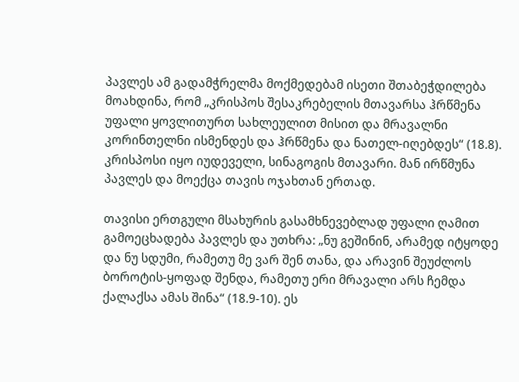პავლეს ამ გადამჭრელმა მოქმედებამ ისეთი შთაბეჭდილება მოახდინა, რომ „კრისპოს შესაკრებელის მთავარსა ჰრწმენა უფალი ყოვლითურთ სახლეულით მისით და მრავალნი კორინთელნი ისმენდეს და ჰრწმენა და ნათელ-იღებდეს“ (18.8). კრისპოსი იყო იუდეველი, სინაგოგის მთავარი. მან ირწმუნა პავლეს და მოექცა თავის ოჯახთან ერთად.

თავისი ერთგული მსახურის გასამხნევებლად უფალი ღამით გამოეცხადება პავლეს და უთხრა: „ნუ გეშინინ, არამედ იტყოდე და ნუ სდუმი, რამეთუ მე ვარ შენ თანა, და არავინ შეუძლოს ბოროტის-ყოფად შენდა, რამეთუ ერი მრავალი არს ჩემდა ქალაქსა ამას შინა“ (18.9-10). ეს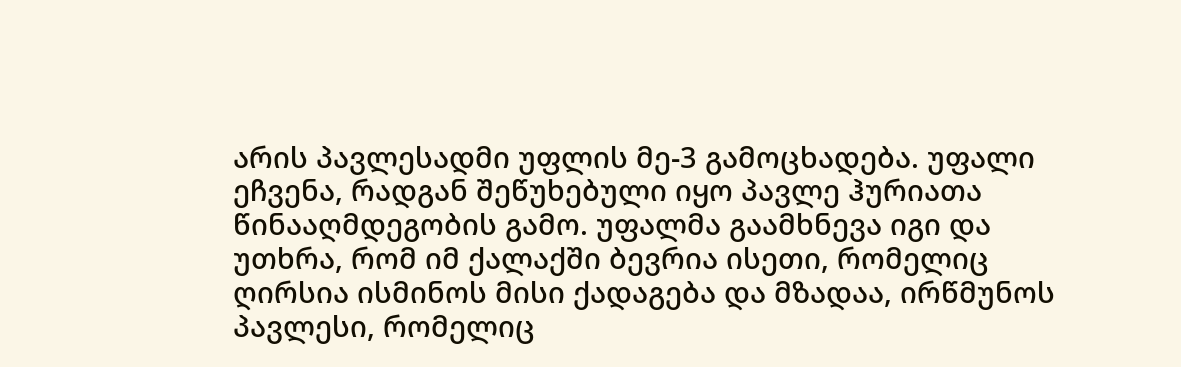არის პავლესადმი უფლის მე-3 გამოცხადება. უფალი ეჩვენა, რადგან შეწუხებული იყო პავლე ჰურიათა წინააღმდეგობის გამო. უფალმა გაამხნევა იგი და უთხრა, რომ იმ ქალაქში ბევრია ისეთი, რომელიც ღირსია ისმინოს მისი ქადაგება და მზადაა, ირწმუნოს პავლესი, რომელიც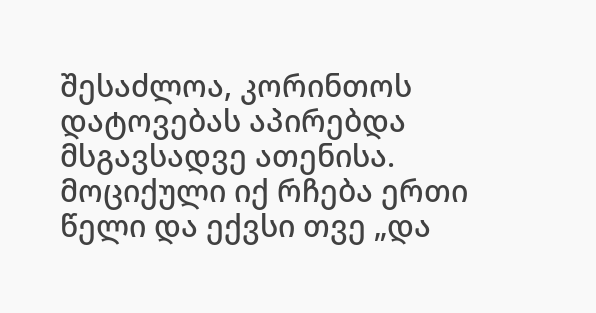შესაძლოა, კორინთოს დატოვებას აპირებდა მსგავსადვე ათენისა. მოციქული იქ რჩება ერთი წელი და ექვსი თვე „და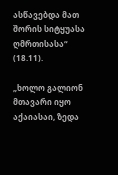ასწავებდა მათ შორის სიტყუასა ღმრთისასა“ (18.11).

„ხოლო გალიონ მთავარი იყო აქაიასაი, ზედა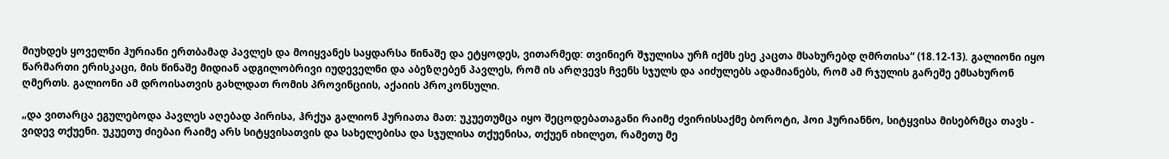მიუხდეს ყოველნი ჰურიანი ერთბამად პავლეს და მოიყვანეს საყდარსა წინაშე და ეტყოდეს, ვითარმედ: თვინიერ შჯულისა ურჩ იქმს ესე კაცთა მსახურებდ ღმრთისა“ (18.12-13). გალიონი იყო წარმართი ერისკაცი, მის წინაშე მიდიან ადგილობრივი იუდეველნი და აბეზღებენ პავლეს, რომ ის არღვევს ჩვენს სჯულს და აიძულებს ადამიანებს, რომ ამ რჯულის გარეშე ემსახურონ ღმერთს. გალიონი ამ დროისათვის გახლდათ რომის პროვინციის, აქაიის პროკონსული.

„და ვითარცა ეგულებოდა პავლეს აღებად პირისა, ჰრქუა გალიონ ჰურიათა მათ: უკუეთუმცა იყო შეცოდებათაგანი რაიმე ძვირისსაქმე ბოროტი, ჰოი ჰურიანნო, სიტყვისა მისებრმცა თავს - ვიდევ თქუენი. უკუეთუ ძიებაი რაიმე არს სიტყვისათვის და სახელებისა და სჯულისა თქუენისა, თქუენ იხილეთ, რამეთუ მე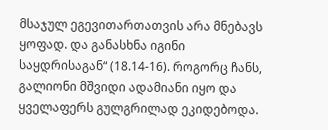მსაჯულ ეგევითართათვის არა მნებავს ყოფად. და განასხნა იგინი საყდრისაგან“ (18.14-16). როგორც ჩანს, გალიონი მშვიდი ადამიანი იყო და ყველაფერს გულგრილად ეკიდებოდა.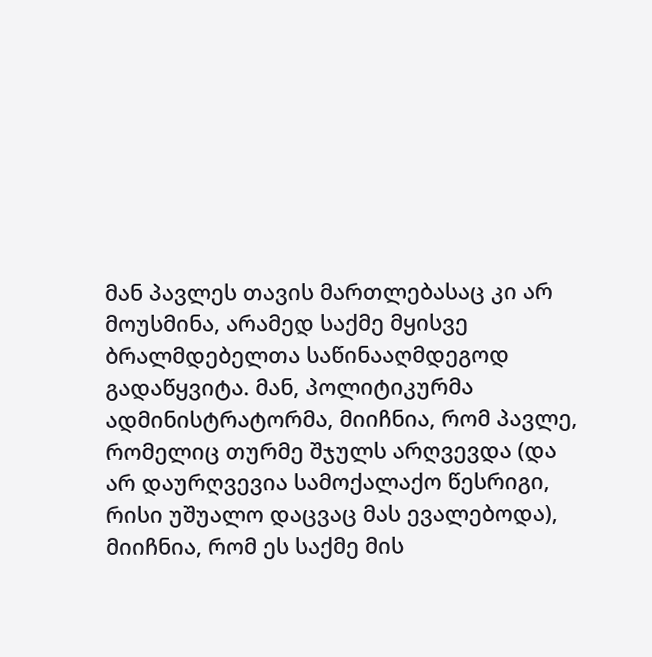მან პავლეს თავის მართლებასაც კი არ მოუსმინა, არამედ საქმე მყისვე ბრალმდებელთა საწინააღმდეგოდ გადაწყვიტა. მან, პოლიტიკურმა ადმინისტრატორმა, მიიჩნია, რომ პავლე, რომელიც თურმე შჯულს არღვევდა (და არ დაურღვევია სამოქალაქო წესრიგი, რისი უშუალო დაცვაც მას ევალებოდა), მიიჩნია, რომ ეს საქმე მის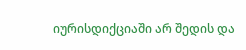იურისდიქციაში არ შედის და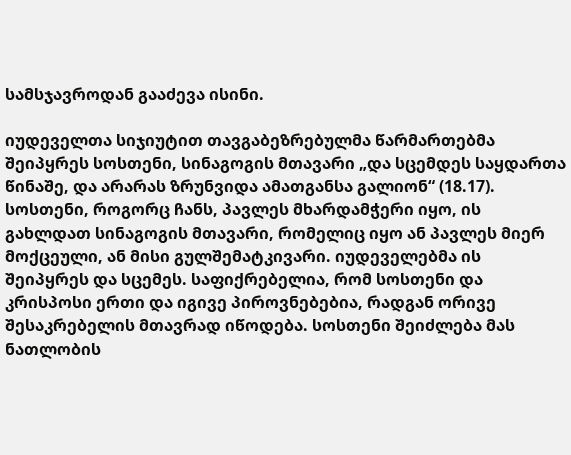სამსჯავროდან გააძევა ისინი.

იუდეველთა სიჯიუტით თავგაბეზრებულმა წარმართებმა შეიპყრეს სოსთენი, სინაგოგის მთავარი „და სცემდეს საყდართა წინაშე, და არარას ზრუნვიდა ამათგანსა გალიონ“ (18.17). სოსთენი, როგორც ჩანს, პავლეს მხარდამჭერი იყო, ის გახლდათ სინაგოგის მთავარი, რომელიც იყო ან პავლეს მიერ მოქცეული, ან მისი გულშემატკივარი. იუდეველებმა ის შეიპყრეს და სცემეს. საფიქრებელია, რომ სოსთენი და კრისპოსი ერთი და იგივე პიროვნებებია, რადგან ორივე შესაკრებელის მთავრად იწოდება. სოსთენი შეიძლება მას ნათლობის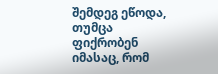შემდეგ ეწოდა, თუმცა ფიქრობენ იმასაც, რომ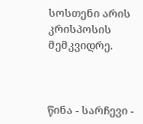სოსთენი არის კრისპოსის მემკვიდრე.



წინა - სარჩევი -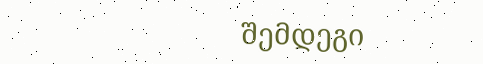შემდეგი